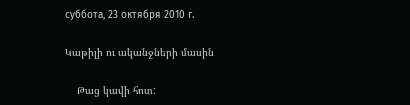суббота, 23 октября 2010 г.

Կաթիլի ու ականջների մասին

    Թաց կավի հոտ: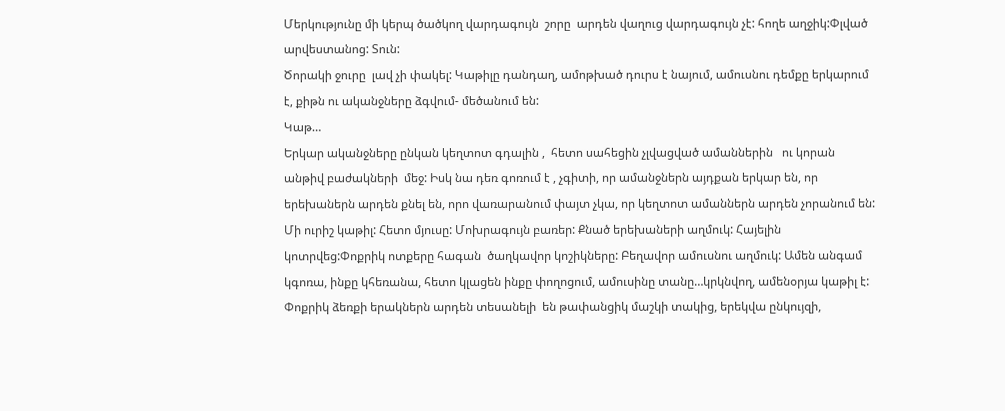Մերկությունը մի կերպ ծածկող վարդագույն  շորը  արդեն վաղուց վարդագույն չէ: հողե աղջիկ:Փլված արվեստանոց: Տուն:
Ծորակի ջուրը  լավ չի փակել: Կաթիլը դանդաղ, ամոթխած դուրս է նայում, ամուսնու դեմքը երկարում է, քիթն ու ականջները ձգվում- մեծանում են:
Կաթ…
Երկար ականջները ընկան կեղտոտ գդալին ,  հետո սահեցին չլվացված ամաններին   ու կորան անթիվ բաժակների  մեջ: Իսկ նա դեռ գոռում է , չգիտի, որ ամանջներն այդքան երկար են, որ երեխաներն արդեն քնել են, որո վառարանում փայտ չկա, որ կեղտոտ ամաններն արդեն չորանում են:
Մի ուրիշ կաթիլ: Հետո մյուսը: Մոխրագույն բառեր: Քնած երեխաների աղմուկ: Հայելին կոտրվեց:Փոքրիկ ոտքերը հագան  ծաղկավոր կոշիկները: Բեղավոր ամուսնու աղմուկ: Ամեն անգամ կգոռա, ինքը կհեռանա, հետո կլացեն ինքը փողոցում, ամուսինը տանը…կրկնվող, ամենօրյա կաթիլ է: Փոքրիկ ձեռքի երակներն արդեն տեսանելի  են թափանցիկ մաշկի տակից, երեկվա ընկույզի,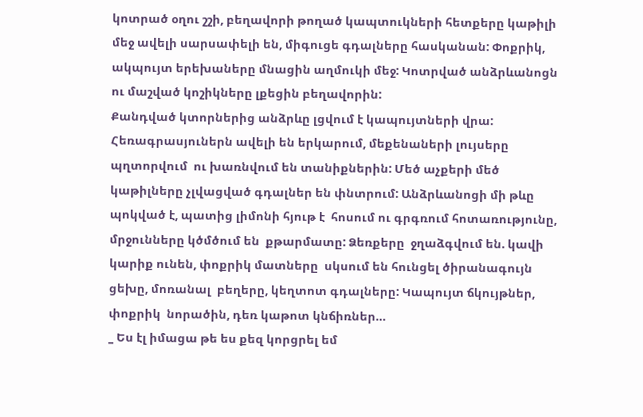կոտրած օղու շշի, բեղավորի թողած կապտուկների հետքերը կաթիլի մեջ ավելի սարսափելի են, միգուցե գդալները հասկանան: Փոքրիկ, ակպույտ երեխաները մնացին աղմուկի մեջ: Կոտրված անձրևանոցն ու մաշված կոշիկները լքեցին բեղավորին:
Քանդված կտորներից անձրևը լցվում է կապույտների վրա: Հեռագրասյուներն ավելի են երկարում, մեքենաների լույսերը պղտորվում  ու խառնվում են տանիքներին: Մեծ աչքերի մեծ կաթիլները չլվացված գդալներ են փնտրում: Անձրևանոցի մի թևը պոկված է, պատից լիմոնի հյութ է  հոսում ու գրգռում հոտառությունը, մրջունները կծմծում են  քթարմատը: Ձեռքերը  ջղաձգվում են. կավի կարիք ունեն, փոքրիկ մատները  սկսում են հունցել ծիրանագույն ցեխը, մոռանալ  բեղերը, կեղտոտ գդալները: Կապույտ ճկույթներ, փոքրիկ  նորածին, դեռ կաթոտ կնճիռներ…
_ Ես էլ իմացա թե ես քեզ կորցրել եմ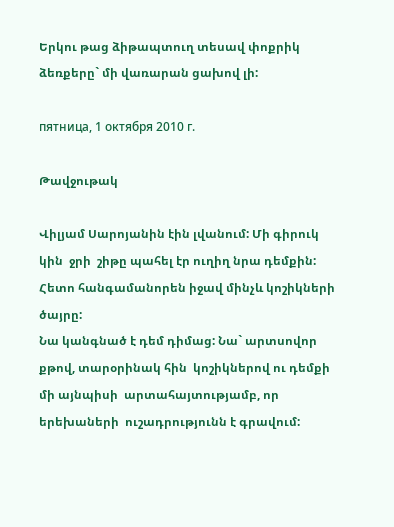Երկու թաց ձիթապտուղ տեսավ փոքրիկ ձեռքերը` մի վառարան ցախով լի:

пятница, 1 октября 2010 г.

Թավջութակ

Վիլյամ Սարոյանին էին լվանում: Մի գիրուկ կին  ջրի  շիթը պահել էր ուղիղ նրա դեմքին: Հետո հանգամանորեն իջավ մինչև կոշիկների ծայրը:
Նա կանգնած է դեմ դիմաց: Նա` արտսովոր քթով, տարօրինակ հին  կոշիկներով ու դեմքի մի այնպիսի  արտահայտությամբ, որ  երեխաների  ուշադրությունն է գրավում: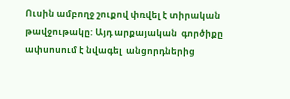Ուսին ամբողջ շուքով փռվել է տիրական թավջութակը: Այդ արքայական  գործիքը ափսոսում է նվագել  անցորդներից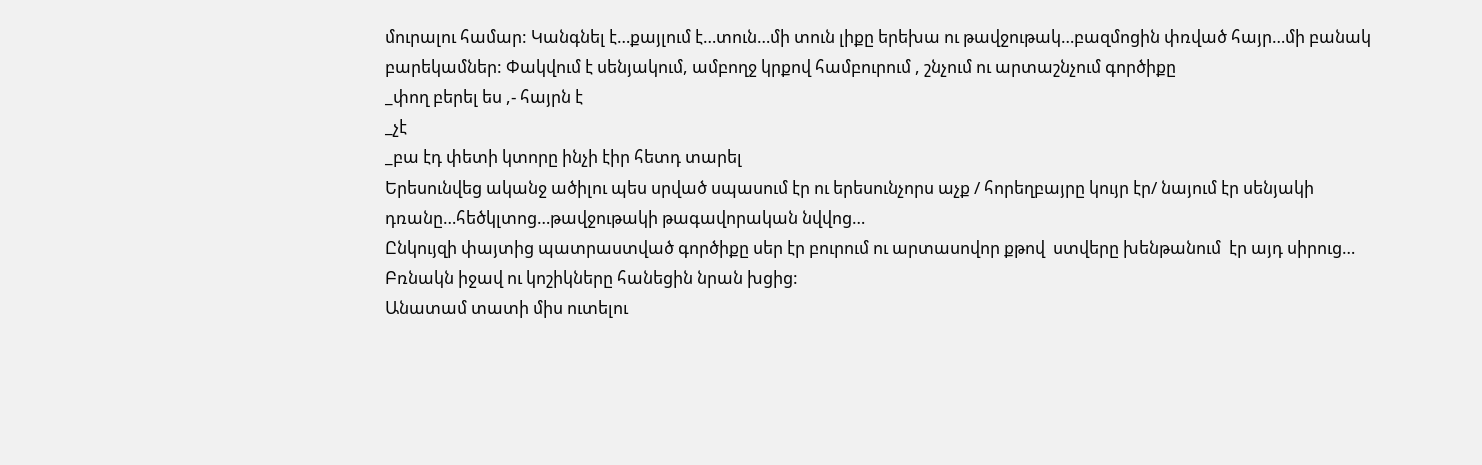մուրալու համար: Կանգնել է…քայլում է…տուն…մի տուն լիքը երեխա ու թավջութակ…բազմոցին փռված հայր…մի բանակ բարեկամներ: Փակվում է սենյակում, ամբողջ կրքով համբուրում , շնչում ու արտաշնչում գործիքը
_փող բերել ես ,- հայրն է
_չէ
_բա էդ փետի կտորը ինչի էիր հետդ տարել
Երեսունվեց ականջ ածիլու պես սրված սպասում էր ու երեսունչորս աչք / հորեղբայրը կույր էր/ նայում էր սենյակի դռանը…հեծկլտոց…թավջութակի թագավորական նվվոց…
Ընկույզի փայտից պատրաստված գործիքը սեր էր բուրում ու արտասովոր քթով  ստվերը խենթանում  էր այդ սիրուց…
Բռնակն իջավ ու կոշիկները հանեցին նրան խցից:
Անատամ տատի միս ուտելու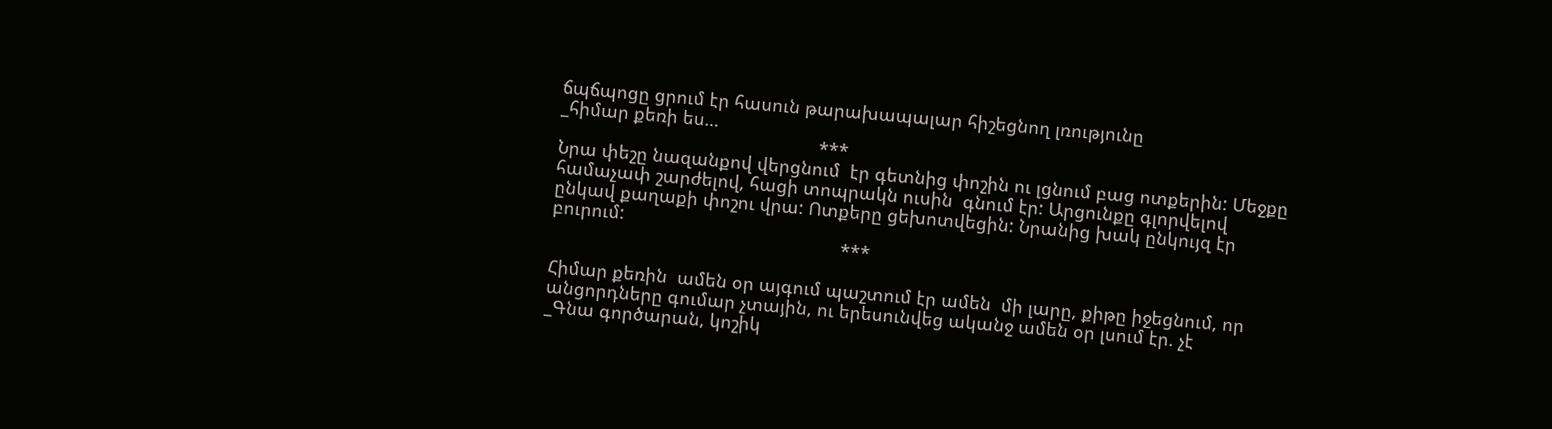ճպճպոցը ցրում էր հասուն թարախապալար հիշեցնող լռությունը
_հիմար քեռի ես…
                                                    ***
Նրա փեշը նազանքով վերցնում  էր գետնից փոշին ու լցնում բաց ոտքերին: Մեջքը համաչափ շարժելով, հացի տոպրակն ուսին  գնում էր: Արցունքը գլորվելով ընկավ քաղաքի փոշու վրա: Ոտքերը ցեխոտվեցին: Նրանից խակ ընկույզ էր բուրում:
                                                          ***

Հիմար քեռին  ամեն օր այգում պաշտում էր ամեն  մի լարը, քիթը իջեցնում, որ անցորդները գումար չտային, ու երեսունվեց ականջ ամեն օր լսում էր. չէ
_Գնա գործարան, կոշիկ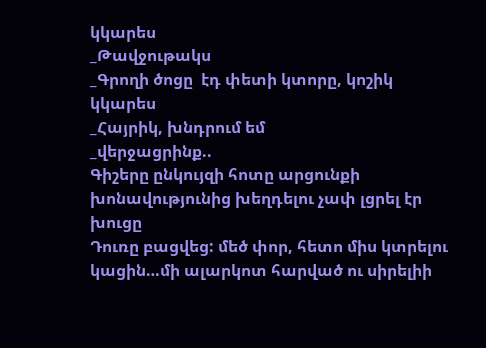կկարես
_Թավջութակս
_Գրողի ծոցը  էդ փետի կտորը, կոշիկ կկարես
_Հայրիկ, խնդրում եմ
_վերջացրինք..
Գիշերը ընկույզի հոտը արցունքի  խոնավությունից խեղդելու չափ լցրել էր խուցը
Դուռը բացվեց: մեծ փոր, հետո միս կտրելու կացին…մի ալարկոտ հարված ու սիրելիի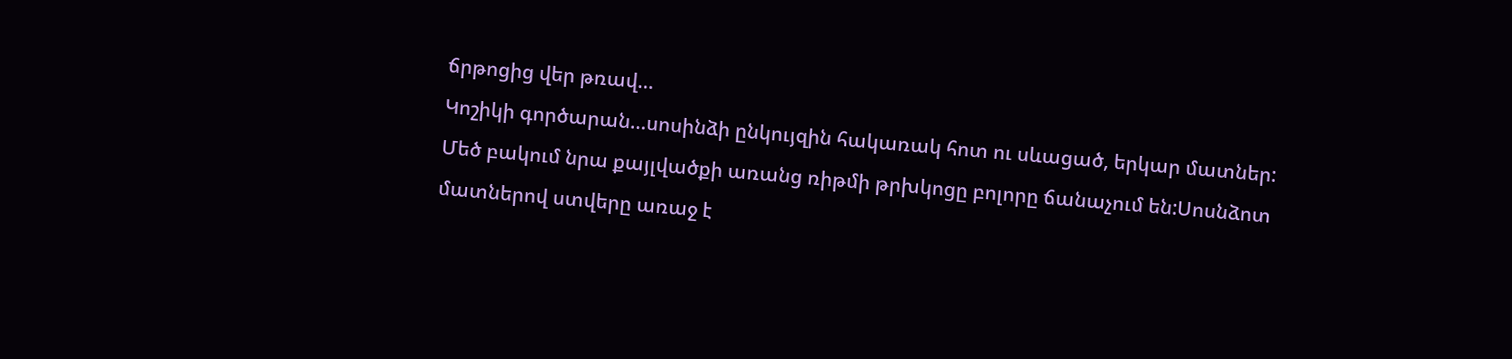ճրթոցից վեր թռավ…
Կոշիկի գործարան…սոսինձի ընկույզին հակառակ հոտ ու սևացած, երկար մատներ:
Մեծ բակում նրա քայլվածքի առանց ռիթմի թրխկոցը բոլորը ճանաչում են:Սոսնձոտ մատներով ստվերը առաջ է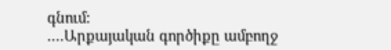գնում:
….Արքայական գործիքը ամբողջ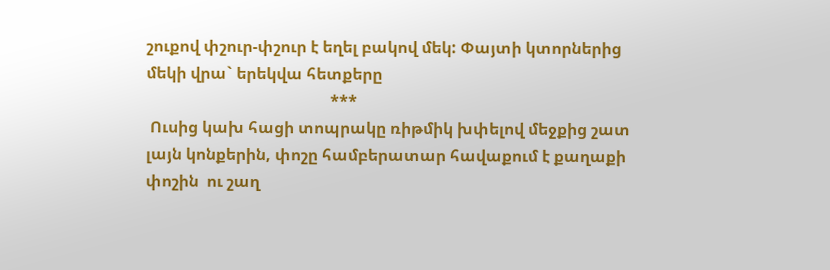շուքով փշուր-փշուր է եղել բակով մեկ: Փայտի կտորներից մեկի վրա` երեկվա հետքերը
                                              ***
 Ուսից կախ հացի տոպրակը ռիթմիկ խփելով մեջքից շատ լայն կոնքերին, փոշը համբերատար հավաքում է քաղաքի փոշին  ու շաղ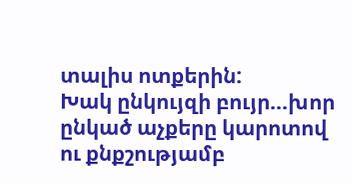տալիս ոտքերին:
Խակ ընկույզի բույր…խոր ընկած աչքերը կարոտով ու քնքշությամբ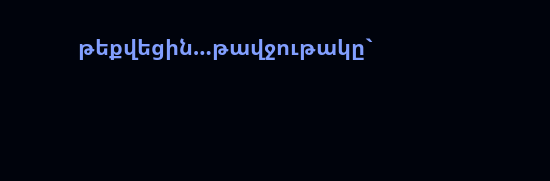թեքվեցին…թավջութակը`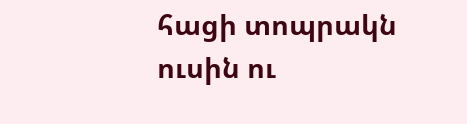հացի տոպրակն ուսին ու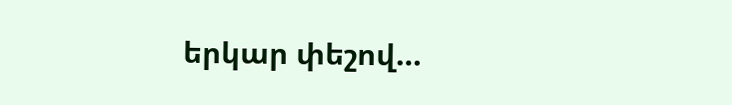երկար փեշով…